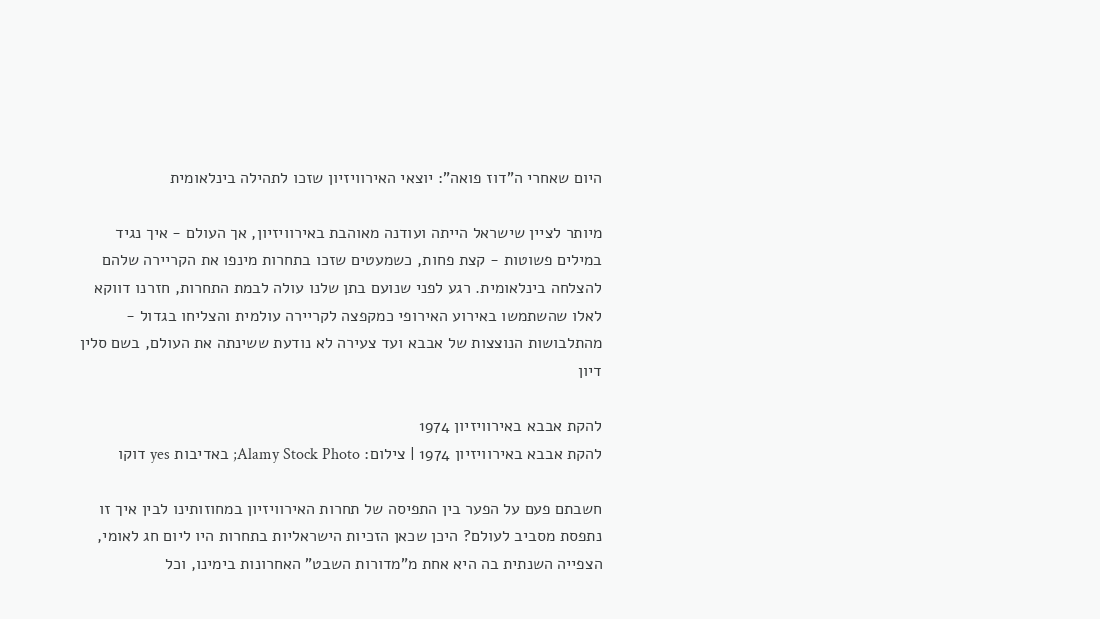היום שאחרי ה"דוז פואה": יוצאי האירוויזיון שזכו לתהילה בינלאומית

מיותר לציין שישראל הייתה ועודנה מאוהבת באירוויזיון, אך העולם - איך נגיד במילים פשוטות - קצת פחות, כשמעטים שזכו בתחרות מינפו את הקריירה שלהם להצלחה בינלאומית. רגע לפני שנועם בתן שלנו עולה לבמת התחרות, חזרנו דווקא לאלו שהשתמשו באירוע האירופי כמקפצה לקריירה עולמית והצליחו בגדול - מהתלבושות הנוצצות של אבבא ועד צעירה לא נודעת ששינתה את העולם, בשם סלין דיון

להקת אבבא באירוויזיון 1974
להקת אבבא באירוויזיון 1974 | צילום: Alamy Stock Photo; באדיבות yes דוקו

חשבתם פעם על הפער בין התפיסה של תחרות האירוויזיון במחוזותינו לבין איך זו נתפסת מסביב לעולם? היכן שכאן הזכיות הישראליות בתחרות היו ליום חג לאומי, הצפייה השנתית בה היא אחת מ"מדורות השבט" האחרונות בימינו, וכל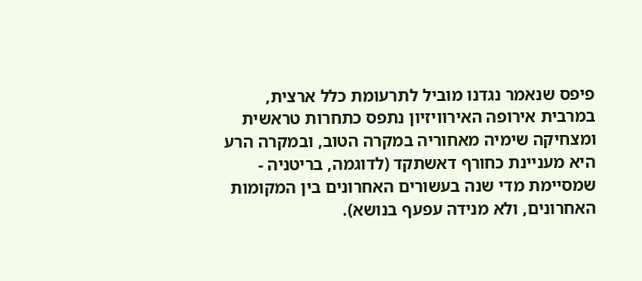פיפס שנאמר נגדנו מוביל לתרעומת כלל ארצית, במרבית אירופה האירוויזיון נתפס כתחרות טראשית ומצחיקה שימיה מאחוריה במקרה הטוב, ובמקרה הרע היא מעניינת כחורף דאשתקד (לדוגמה, בריטניה - שמסיימת מדי שנה בעשורים האחרונים בין המקומות האחרונים, ולא מנידה עפעף בנושא).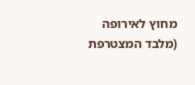מחוץ לאירופה (מלבד המצטרפת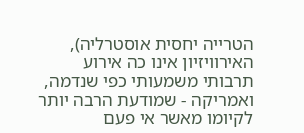הטרייה יחסית אוסטרליה), האירוויזיון אינו כה אירוע תרבותי משמעותי כפי שנדמה, ואמריקה - שמודעת הרבה יותר לקיומו מאשר אי פעם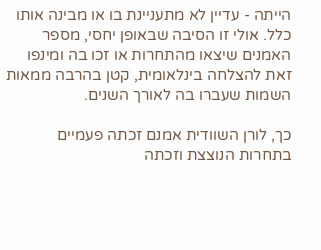הייתה - עדיין לא מתעניינת בו או מבינה אותו כלל. אולי זו הסיבה שבאופן יחסי, מספר האמנים שיצאו מהתחרות או זכו בה ומינפו זאת להצלחה בינלאומית, קטן בהרבה ממאות השמות שעברו בה לאורך השנים.

כך, לורן השוודית אמנם זכתה פעמיים בתחרות הנוצצת וזכתה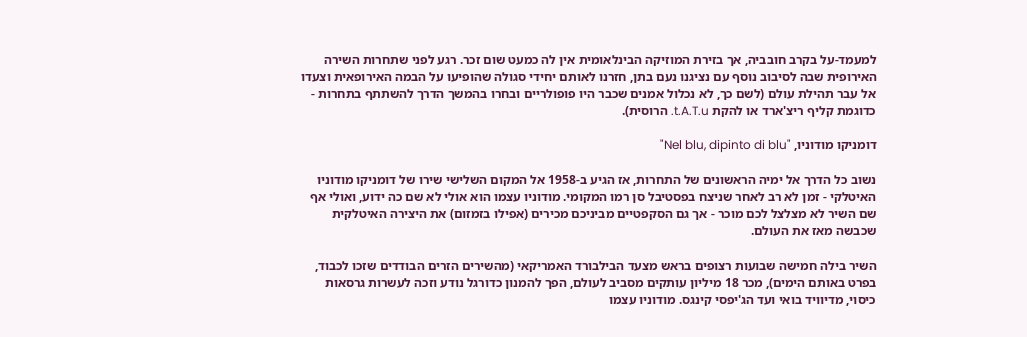למעמד-על בקרב חובביה, אך בזירת המוזיקה הבינלאומית אין לה כמעט שום זכר. רגע לפני שתחרות השירה האירופית שבה לסיבוב נוסף עם נציגנו נעם בתן, חזרנו לאותם יחידי סגולה שהופיעו על הבמה האירופאית וצעדו אל עבר תהילת עולם (לשם כך, לא נכלול אמנים שכבר היו פופולריים ובחרו בהמשך הדרך להשתתף בתחרות - כדוגמת קליף ריצ'ארד או להקת t.A.T.u. הרוסית).

דומניקו מודוניו, "Nel blu, dipinto di blu"

נשוב כל הדרך אל ימיה הראשונים של התחרות, אז הגיע ב-1958 אל המקום השלישי שירו של דומניקו מודוניו האיטלקי - זמן לא רב לאחר שניצח בפסטיבל סן רמו המקומי. מודוניו עצמו הוא אולי לא שם כה ידוע, ואולי אף שם השיר לא מצלצל לכם מוכר - אך גם הסקפטיים מביניכם מכירים (אפילו בזמזום) את היצירה האיטלקית שכבשה מאז את העולם.

השיר בילה חמישה שבועות רצופים בראש מצעד הבילבורד האמריקאי (מהשירים הזרים הבודדים שזכו לכבוד, בפרט באותם הימים), מכר 18 מיליון עותקים מסביב לעולם, הפך להמנון כדורגל נודע וזכה לעשרות גרסאות כיסוי, מדיוויד בואי ועד הג'יפסי קינגס. מודוניו עצמו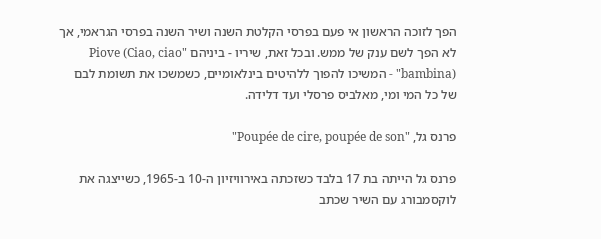הפך לזוכה הראשון אי פעם בפרסי הקלטת השנה ושיר השנה בפרסי הגראמי, אך לא הפך לשם ענק של ממש. ובכל זאת, שיריו - ביניהם "Piove (Ciao, ciao bambina)" - המשיכו להפוך ללהיטים בינלאומיים, כשמשכו את תשומת לבם של כל המי ומי, מאלביס פרסלי ועד דלידה.

פרנס גל, "Poupée de cire, poupée de son"

פרנס גל הייתה בת 17 בלבד כשזכתה באירוויזיון ה-10 ב-1965, כשייצגה את לוקסמבורג עם השיר שכתב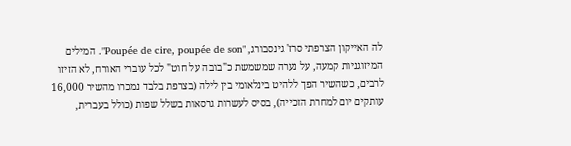לה האייקון הצרפתי סרז' גינסבורג, "Poupée de cire, poupée de son". המילים המיזוגניות קמעה, על נערה שמשמשת כ"בובה על חוט" לכל עוברי האורח, לא הזיזו לרבים, כשהשיר הפך ללהיט בינלאומי בין לילה (בצרפת בלבד נמכרו מהשיר 16,000 עותקים יום למחרת הזכייה), בסיס לעשרות גרסאות בשלל שפות (כולל בעברית,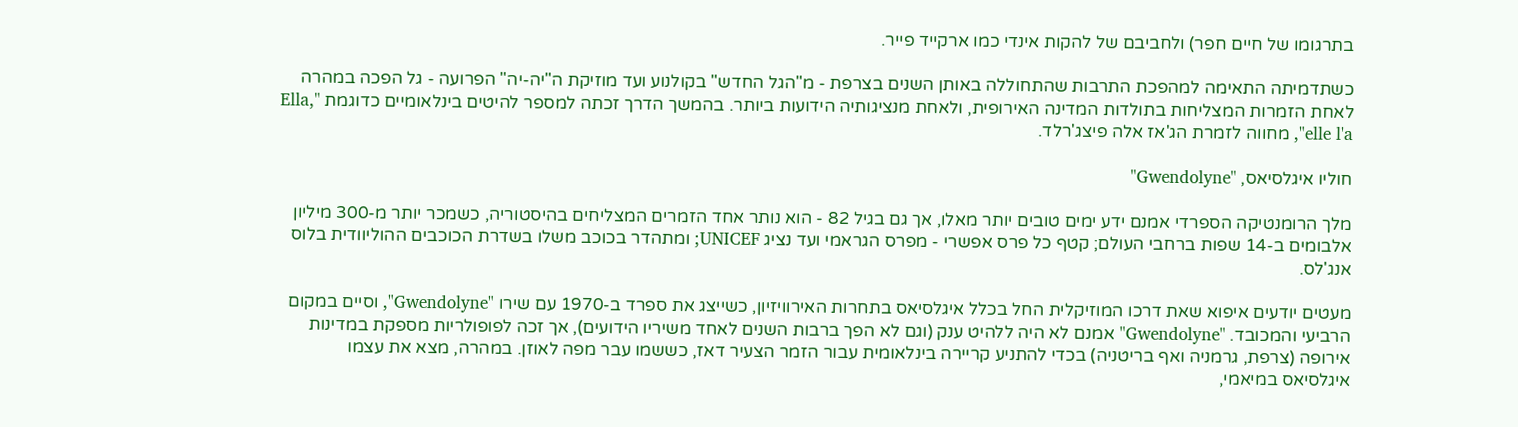בתרגומו של חיים חפר) ולחביבם של להקות אינדי כמו ארקייד פייר.

כשתדמיתה התאימה למהפכת התרבות שהתחוללה באותן השנים בצרפת - מ"הגל החדש" בקולנוע ועד מוזיקת ה"יה-יה" הפרועה - גל הפכה במהרה לאחת הזמרות המצליחות בתולדות המדינה האירופית, ולאחת מנציגותיה הידועות ביותר. בהמשך הדרך זכתה למספר להיטים בינלאומיים כדוגמת "Ella, elle l'a", מחווה לזמרת הג'אז אלה פיצג'רלד.

חוליו איגלסיאס, "Gwendolyne"

מלך הרומנטיקה הספרדי אמנם ידע ימים טובים יותר מאלו, אך גם בגיל 82 - הוא נותר אחד הזמרים המצליחים בהיסטוריה, כשמכר יותר מ-300 מיליון אלבומים ב-14 שפות ברחבי העולם; קטף כל פרס אפשרי - מפרס הגראמי ועד נציג UNICEF; ומתהדר בכוכב משלו בשדרת הכוכבים ההוליוודית בלוס אנג'לס.

מעטים יודעים איפוא שאת דרכו המוזיקלית החל בכלל איגלסיאס בתחרות האירוויזיון, כשייצג את ספרד ב-1970 עם שירו "Gwendolyne", וסיים במקום הרביעי והמכובד. "Gwendolyne" אמנם לא היה ללהיט ענק (וגם לא הפך ברבות השנים לאחד משיריו הידועים), אך זכה לפופולריות מספקת במדינות אירופה (צרפת, גרמניה ואף בריטניה) בכדי להתניע קריירה בינלאומית עבור הזמר הצעיר דאז, כששמו עבר מפה לאוזן. במהרה, מצא את עצמו איגלסיאס במיאמי,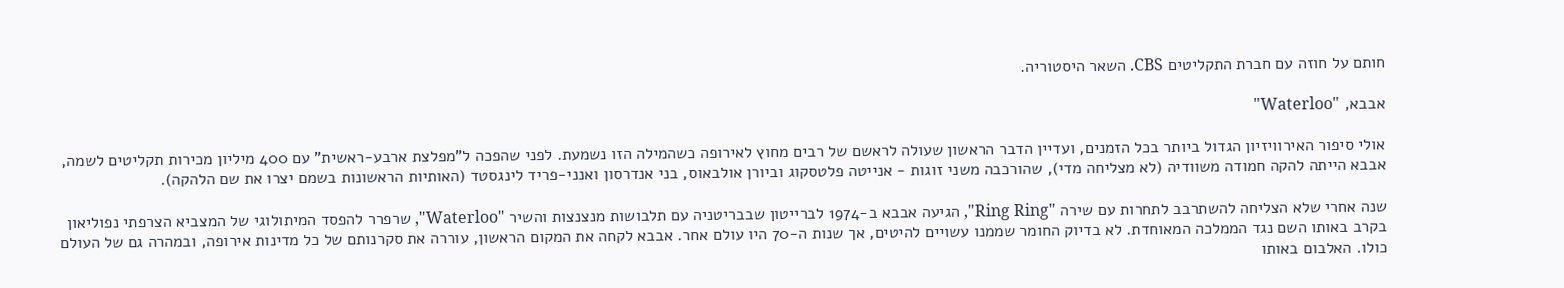חותם על חוזה עם חברת התקליטים CBS. השאר היסטוריה.

אבבא, "Waterloo"

אולי סיפור האירוויזיון הגדול ביותר בכל הזמנים, ועדיין הדבר הראשון שעולה לראשם של רבים מחוץ לאירופה כשהמילה הזו נשמעת. לפני שהפכה ל"מפלצת ארבע-ראשית" עם 400 מיליון מכירות תקליטים לשמה, אבבא הייתה להקה חמודה משוודיה (לא מצליחה מדי), שהורכבה משני זוגות - אנייטה פלטסקוג וביורן אולבאוס, בני אנדרסון ואנני-פריד לינגסטד (האותיות הראשונות בשמם יצרו את שם הלהקה).

שנה אחרי שלא הצליחה להשתרבב לתחרות עם שירה "Ring Ring", הגיעה אבבא ב-1974 לברייטון שבבריטניה עם תלבושות מנצנצות והשיר "Waterloo", שרפרר להפסד המיתולוגי של המצביא הצרפתי נפוליאון בקרב באותו השם נגד הממלכה המאוחדת. לא בדיוק החומר שממנו עשויים להיטים, אך שנות ה-70 היו עולם אחר. אבבא לקחה את המקום הראשון, עוררה את סקרנותם של כל מדינות אירופה, ובמהרה גם של העולם כולו. האלבום באותו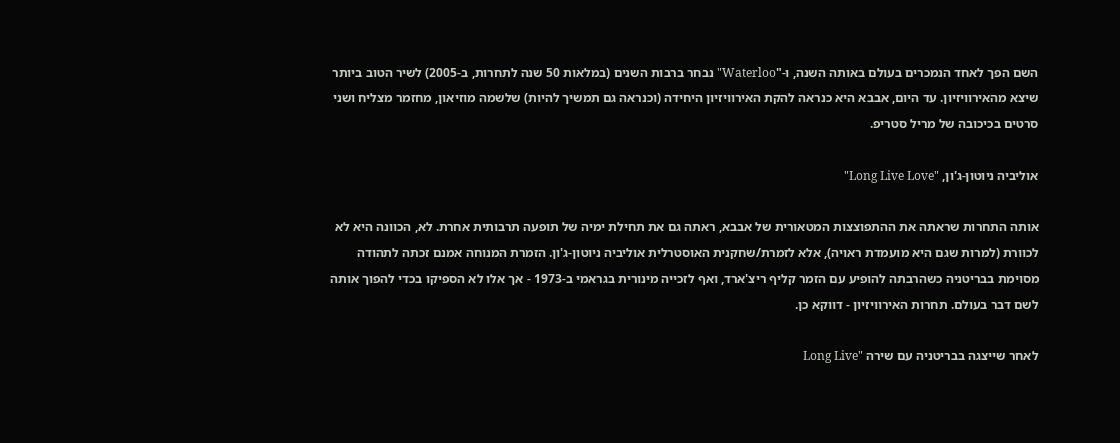השם הפך לאחד הנמכרים בעולם באותה השנה, ו-"Waterloo" נבחר ברבות השנים (במלאות 50 שנה לתחרות, ב-2005) לשיר הטוב ביותר שיצא מהאירוויזיון. עד היום, אבבא היא כנראה להקת האירוויזיון היחידה (וכנראה גם תמשיך להיות) שלשמה מוזיאון, מחזמר מצליח ושני סרטים בכיכובה של מריל סטריפ.

אוליביה ניוטון-ג'ון, "Long Live Love"

אותה התחרות שראתה את ההתפוצצות המטאורית של אבבא, ראתה גם את תחילת ימיה של תופעה תרבותית אחרת. לא, הכוונה היא לא לכוורת (למרות שגם היא מועמדת ראויה), אלא לזמרת/שחקנית האוסטרלית אוליביה ניוטון-ג'ון. הזמרת המנוחה אמנם זכתה לתהודה מסוימת בבריטניה כשהרבתה להופיע עם הזמר קליף ריצ'ארד, ואף לזכייה מינורית בגראמי ב-1973 - אך אלו לא הספיקו בכדי להפוך אותה לשם דבר בעולם. תחרות האירוויזיון - דווקא כן.

לאחר שייצגה בבריטניה עם שירה "Long Live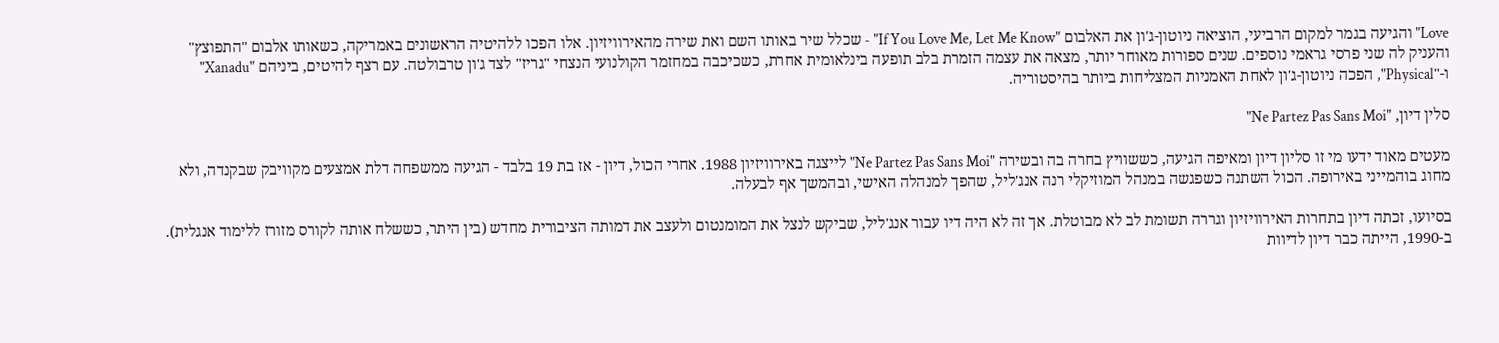Love" והגיעה בגמר למקום הרביעי, הוציאה ניוטון-ג'ון את האלבום "If You Love Me, Let Me Know" - שכלל שיר באותו השם ואת שירה מהאירוויזיון. אלו הפכו ללהיטיה הראשונים באמריקה, כשאותו אלבום "התפוצץ" והעניק לה שני פרסי גראמי נוספים. שנים ספורות מאוחר יותר, מצאה את עצמה הזמרת בלב תופעה בינלאומית אחרת, כשכיכבה במחזמר הקולנועי הנצחי "גריז" לצד ג'ון טרבולטה. עם רצף להיטים, ביניהם "Xanadu" ו-"Physical", הפכה ניוטון-ג'ון לאחת האמניות המצליחות ביותר בהיסטוריה.

סלין דיון, "Ne Partez Pas Sans Moi"

מעטים מאוד ידעו מי זו סליון דיון ומאיפה הגיעה, כששוויץ בחרה בה ובשירה "Ne Partez Pas Sans Moi" לייצגה באירוויזיון 1988. אחרי הכול, דיון - אז בת 19 בלבד - הגיעה ממשפחה דלת אמצעים מקוויבק שבקנדה, ולא מחוג בוהמייני באירופה. הכול השתנה כשפגשה במנהל המוזיקלי רנה אנג'ליל, שהפך למנהלה האישי, ובהמשך אף לבעלה.

בסיועו, זכתה דיון בתחרות האירוויזיון וגררה תשומת לב לא מבוטלת. אך זה לא היה דיו עבור אנג'ליל, שביקש לנצל את המומנטום ולעצב את דמותה הציבורית מחדש (בין היתר, כששלח אותה לקורס מזורז ללימוד אנגלית). ב-1990, הייתה כבר דיון לדיוות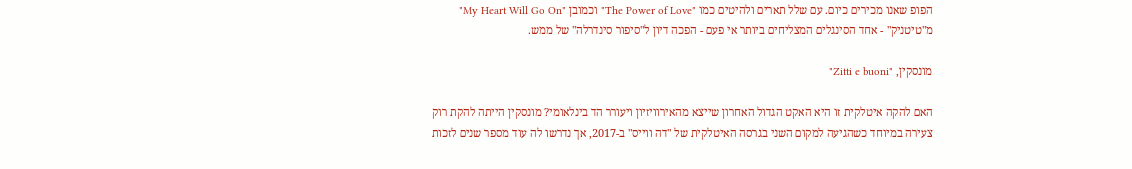הפופ שאנו מכירים כיום. עם שלל תארים ולהיטים כמו "The Power of Love" וכמובן "My Heart Will Go On" מ"טיטניק" - אחד הסינגלים המצליחים ביותר אי פעם - הפכה דיון ל"סיפור סינדרלה" של ממש.

מונסקין, "Zitti e buoni"

האם להקה איטלקית זו היא האקט הגדול האחרון שייצא מהאירוויזיון ויעורר הד בינלאומי? מונסקין הייתה להקת רוק צעירה במיוחד כשהגיעה למקום השני בגרסה האיטלקית של "דה ווייס" ב-2017, אך נדרשו לה עוד מספר שנים לזכות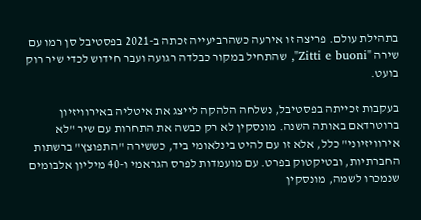בתהילת עולם. פריצה זו אירעה כשהרביעייה זכתה ב-2021 בפסטיבל סן רמו עם שירה "Zitti e buoni", שהתחיל במקור כבלדה רגועה ועבר חידוש לכדי שיר רוק בועט.

בעקבות זכייתה בפסטיבל, נשלחה הלהקה לייצג את איטליה באירוויזיון ברוטרדאם באותה השנה. מונסקין לא רק כבשה את התחרות עם שיר "לא אירוויזיוני" כלל, אלא זו עם להיט בינלאומי ביד, כששירה "התפוצץ" ברשתות החברתיות, ובטיקטוק בפרט. עם מועמדות לפרס הגראמי ו-40 מיליון אלבומים שנמכרו לשמה, מונסקין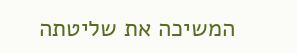המשיכה את שליטתה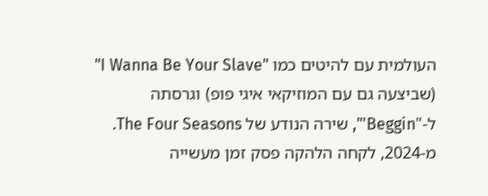העולמית עם להיטים כמו "I Wanna Be Your Slave" (שביצעה גם עם המוזיקאי איגי פופ) וגרסתה ל-"Beggin'", שירה הנודע של The Four Seasons. מ-2024, לקחה הלהקה פסק זמן מעשייה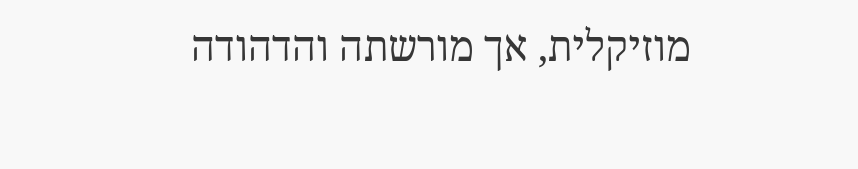מוזיקלית, אך מורשתה והדהודה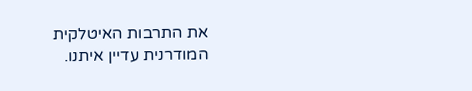את התרבות האיטלקית המודרנית עדיין איתנו.